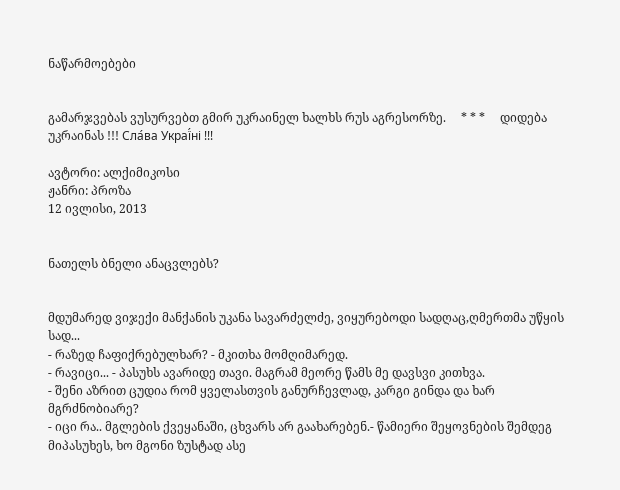ნაწარმოებები


გამარჯვებას ვუსურვებთ გმირ უკრაინელ ხალხს რუს აგრესორზე.     * * *     დიდება უკრაინას !!! Сла́ва Украї́ні !!!

ავტორი: ალქიმიკოსი
ჟანრი: პროზა
12 ივლისი, 2013


ნათელს ბნელი ანაცვლებს?


მდუმარედ ვიჯექი მანქანის უკანა სავარძელძე, ვიყურებოდი სადღაც,ღმერთმა უწყის სად...
- რაზედ ჩაფიქრებულხარ? - მკითხა მომღიმარედ.
- რავიცი... - პასუხს ავარიდე თავი. მაგრამ მეორე წამს მე დავსვი კითხვა.
- შენი აზრით ცუდია რომ ყველასთვის განურჩევლად, კარგი გინდა და ხარ მგრძნობიარე?
- იცი რა.. მგლების ქვეყანაში, ცხვარს არ გაახარებენ.- წამიერი შეყოვნების შემდეგ მიპასუხეს, ხო მგონი ზუსტად ასე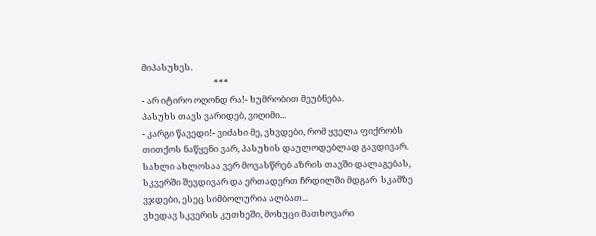მიპასუხეს.
                                    ***
- არ იტირო ოღონდ რა!- ხუმრობით მეუბნება.
პასუხს თავს ვარიდებ, ვიღიმი...
- კარგი წავედი!- ვიძახი მე, ვხვდები, რომ ყველა ფიქრობს თითქოს ნაწყენი ვარ, პასუხის დაულოდებლად გავდივარ.
სახლი ახლოსაა ვერ მოვასწრებ აზრის თავში დალაგებას, სკვერში შევდივარ და ერთადერთ ჩრდილში მდგარ  სკამზე ვჯდები, ესეც სიმბოლურია ალბათ...
ვხედავ სკვერის კუთხეში, მოხუცი მათხოვარი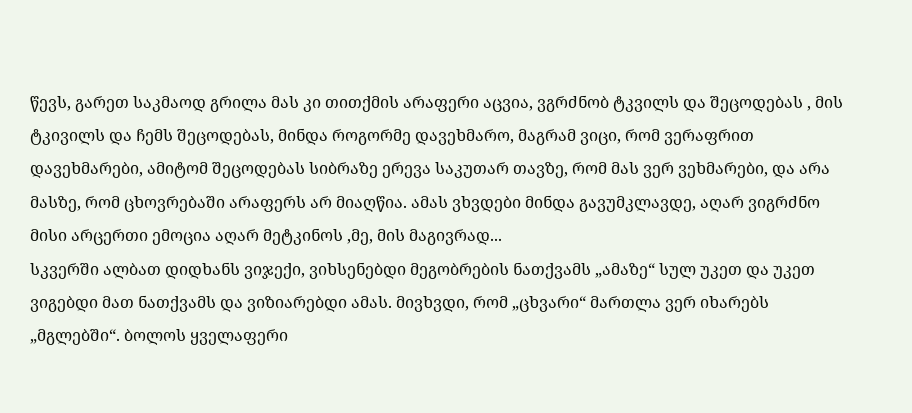წევს, გარეთ საკმაოდ გრილა მას კი თითქმის არაფერი აცვია, ვგრძნობ ტკვილს და შეცოდებას , მის ტკივილს და ჩემს შეცოდებას, მინდა როგორმე დავეხმარო, მაგრამ ვიცი, რომ ვერაფრით დავეხმარები, ამიტომ შეცოდებას სიბრაზე ერევა საკუთარ თავზე, რომ მას ვერ ვეხმარები, და არა მასზე, რომ ცხოვრებაში არაფერს არ მიაღწია. ამას ვხვდები მინდა გავუმკლავდე, აღარ ვიგრძნო მისი არცერთი ემოცია აღარ მეტკინოს ,მე, მის მაგივრად...
სკვერში ალბათ დიდხანს ვიჯექი, ვიხსენებდი მეგობრების ნათქვამს „ამაზე“ სულ უკეთ და უკეთ ვიგებდი მათ ნათქვამს და ვიზიარებდი ამას. მივხვდი, რომ „ცხვარი“ მართლა ვერ იხარებს „მგლებში“. ბოლოს ყველაფერი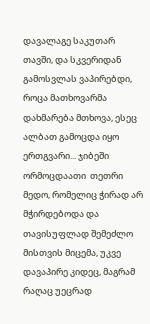დავალაგე საკუთარ თავში, და სკვერიდან გამოსვლას ვაპირებდი, როცა მათხოვარმა დახმარება მთხოვა, ესეც ალბათ გამოცდა იყო ერთგვარი... ჯიბეში ორმოცდაათი  თეთრი მედო, რომელიც ჭირად არ მჭირდებოდა და თავისუფლად შემეძლო მისთვის მიცემა, უკვე დავაპირე კიდეც, მაგრამ რაღაც უეცრად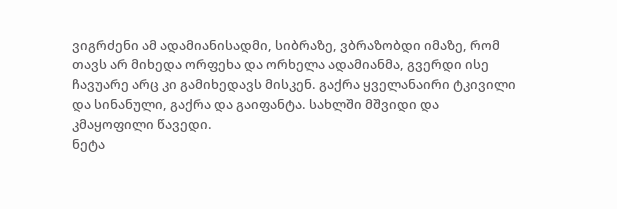ვიგრძენი ამ ადამიანისადმი, სიბრაზე, ვბრაზობდი იმაზე, რომ თავს არ მიხედა ორფეხა და ორხელა ადამიანმა, გვერდი ისე ჩავუარე არც კი გამიხედავს მისკენ. გაქრა ყველანაირი ტკივილი და სინანული, გაქრა და გაიფანტა. სახლში მშვიდი და კმაყოფილი წავედი.
ნეტა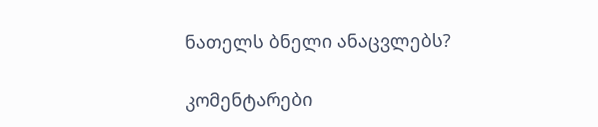ნათელს ბნელი ანაცვლებს?

კომენტარები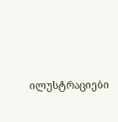ილუსტრაციები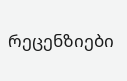რეცენზიები